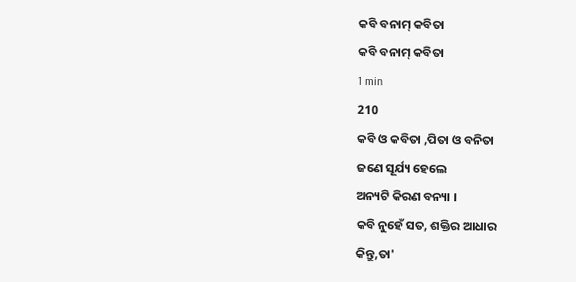କବି ବନାମ୍ କବିତା
କବି ବନାମ୍ କବିତା
1 min
210
କବି ଓ କବିତା ,ପିତା ଓ ବନିତା
ଜଣେ ସୂର୍ଯ୍ୟ ହେଲେ
ଅନ୍ୟଟି କିରଣ ବନ୍ୟା ।
କବି ନୁହେଁ ସତ, ଶକ୍ତିର ଆଧାର
କିନ୍ତୁ,ତା'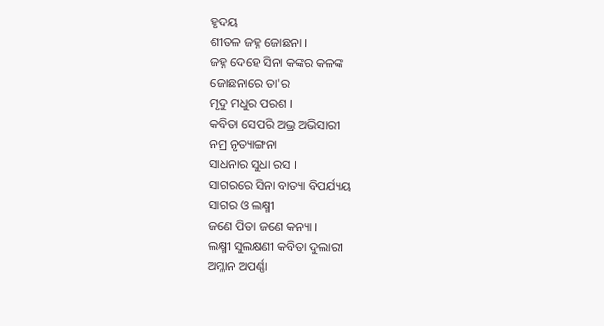ହୃଦୟ
ଶୀତଳ ଜହ୍ନ ଜୋଛନା ।
ଜହ୍ନ ଦେହେ ସିନା କଙ୍କର କଳଙ୍କ
ଜୋଛନାରେ ତା'ର
ମୃଦୁ ମଧୁର ପରଶ ।
କବିତା ସେପରି ଅଭ୍ର ଅଭିସାରୀ
ନମ୍ର ନୃତ୍ୟାଙ୍ଗନା
ସାଧନାର ସୁଧା ରସ ।
ସାଗରରେ ସିନା ବାତ୍ୟା ବିପର୍ଯ୍ୟୟ
ସାଗର ଓ ଲକ୍ଷ୍ମୀ
ଜଣେ ପିତା ଜଣେ କନ୍ୟା ।
ଲକ୍ଷ୍ମୀ ସୁଲକ୍ଷଣୀ କବିତା ଦୁଲାରୀ
ଅମ୍ଳାନ ଅପର୍ଣ୍ଣା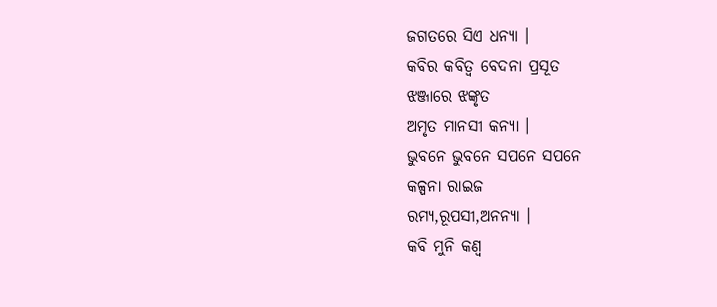ଜଗତରେ ସିଏ ଧନ୍ୟା ।
କବିର କବିତ୍ୱ ବେଦନା ପ୍ରସୂତ
ଝଞ୍ଜାରେ ଝଙ୍କୃତ
ଅମୃତ ମାନସୀ କନ୍ୟା ।
ଭୁବନେ ଭୁବନେ ସପନେ ସପନେ
କଳ୍ପନା ରାଇଜ
ରମ୍ୟ,ରୂପସୀ,ଅନନ୍ୟା ।
କବି ମୁନି କଣ୍ୱ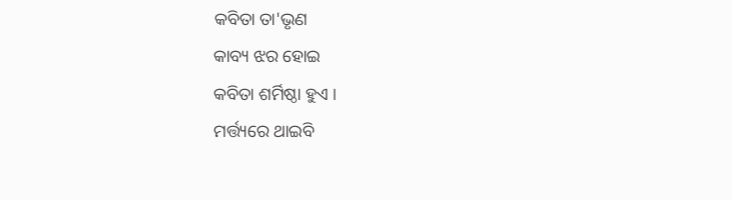କବିତା ତା'ଭୃଣ
କାବ୍ୟ ଝର ହୋଇ
କବିତା ଶର୍ମିଷ୍ଠା ହୁଏ ।
ମର୍ତ୍ତ୍ୟରେ ଥାଇବି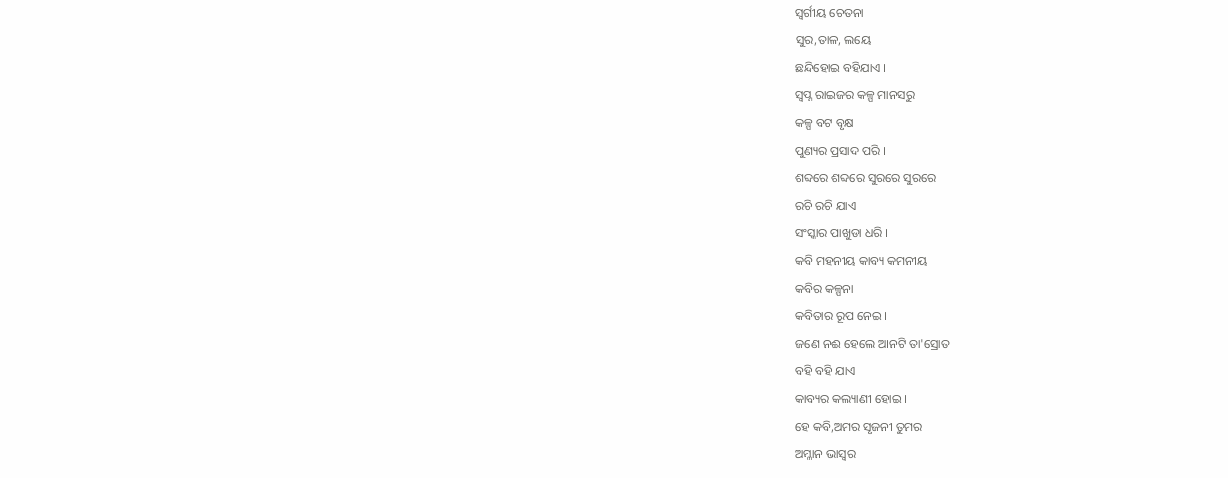ସ୍ବର୍ଗୀୟ ଚେତନା
ସୁର,ତାଳ, ଲୟେ
ଛନ୍ଦିହୋଇ ବହିଯାଏ ।
ସ୍ବପ୍ନ ରାଇଜର କଳ୍ପ ମାନସରୁ
କଳ୍ପ ବଟ ବୃକ୍ଷ
ପୁଣ୍ୟର ପ୍ରସାଦ ପରି ।
ଶବ୍ଦରେ ଶବ୍ଦରେ ସୁରରେ ସୁରରେ
ରଚି ରଚି ଯାଏ
ସଂସ୍କାର ପାଖୁଡା ଧରି ।
କବି ମହନୀୟ କାବ୍ୟ କମନୀୟ
କବିର କଳ୍ପନା
କବିତାର ରୂପ ନେଇ ।
ଜଣେ ନଈ ହେଲେ ଆନଟି ତା'ସ୍ରୋତ
ବହି ବହି ଯାଏ
କାବ୍ୟର କଲ୍ୟାଣୀ ହୋଇ ।
ହେ କବି,ଅମର ସୃଜନୀ ତୁମର
ଅମ୍ଳାନ ଭାସ୍ୱର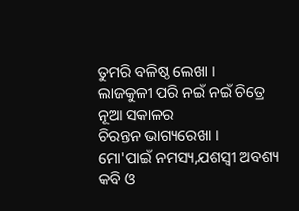ତୁମରି ବଳିଷ୍ଠ ଲେଖା ।
ଲାଜକୁଳୀ ପରି ନଇଁ ନଇଁ ଚିତ୍ରେ
ନୂଆ ସକାଳର
ଚିରନ୍ତନ ଭାଗ୍ୟରେଖା ।
ମୋ'ପାଇଁ ନମସ୍ୟ,ଯଶସ୍ୱୀ ଅବଶ୍ୟ
କବି ଓ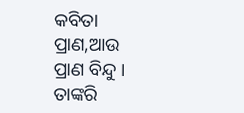କବିତା
ପ୍ରାଣ,ଆଉ ପ୍ରାଣ ବିନ୍ଦୁ ।
ତାଙ୍କରି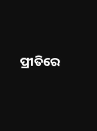ପ୍ରୀତିରେ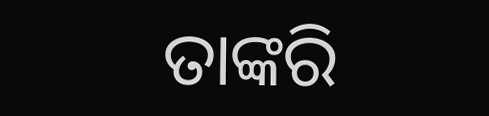ତାଙ୍କରି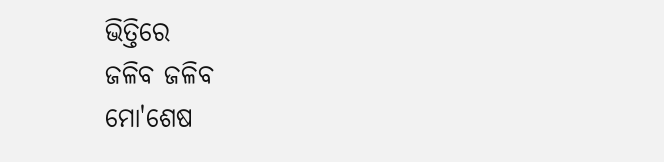ଭିତ୍ତିରେ
ଜଳିବ ଜଳିବ
ମୋ'ଶେଷ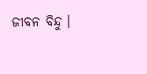ଜୀବନ ବିନ୍ଦୁ ।